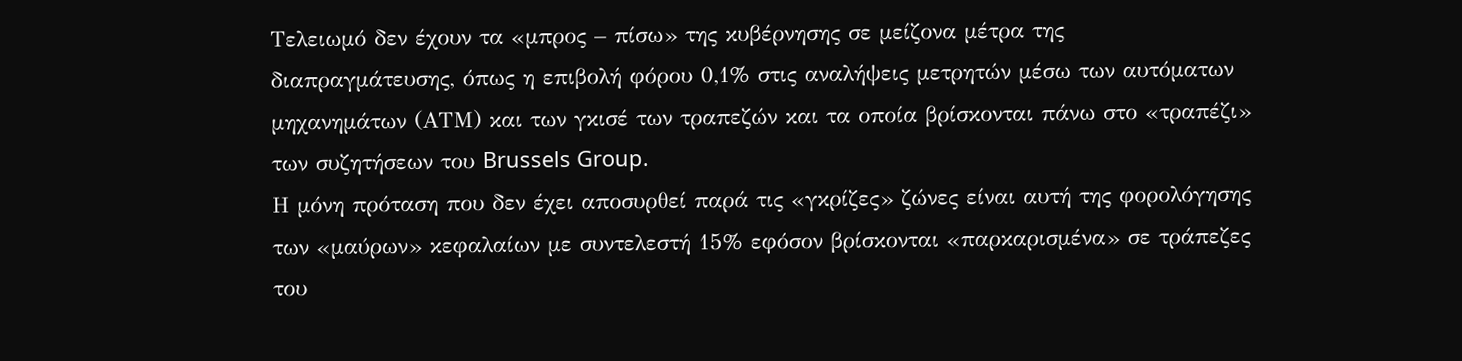Τελειωμό δεν έχουν τα «μπρος – πίσω» της κυβέρνησης σε μείζονα μέτρα της διαπραγμάτευσης, όπως η επιβολή φόρου 0,1% στις αναλήψεις μετρητών μέσω των αυτόματων μηχανημάτων (ΑΤΜ) και των γκισέ των τραπεζών και τα οποία βρίσκονται πάνω στο «τραπέζι» των συζητήσεων του Brussels Group.
Η μόνη πρόταση που δεν έχει αποσυρθεί παρά τις «γκρίζες» ζώνες είναι αυτή της φορολόγησης των «μαύρων» κεφαλαίων με συντελεστή 15% εφόσον βρίσκονται «παρκαρισμένα» σε τράπεζες του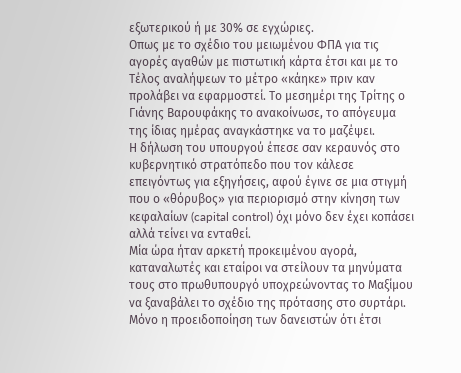εξωτερικού ή με 30% σε εγχώριες.
Οπως με το σχέδιο του μειωμένου ΦΠΑ για τις αγορές αγαθών με πιστωτική κάρτα έτσι και με το Τέλος αναλήψεων το μέτρο «κάηκε» πριν καν προλάβει να εφαρμοστεί. Το μεσημέρι της Τρίτης ο Γιάνης Βαρουφάκης το ανακοίνωσε, το απόγευμα της ίδιας ημέρας αναγκάστηκε να το μαζέψει.
Η δήλωση του υπουργού έπεσε σαν κεραυνός στο κυβερνητικό στρατόπεδο που τον κάλεσε επειγόντως για εξηγήσεις, αφού έγινε σε μια στιγμή που ο «θόρυβος» για περιορισμό στην κίνηση των κεφαλαίων (capital control) όχι μόνο δεν έχει κοπάσει αλλά τείνει να ενταθεί.
Μία ώρα ήταν αρκετή προκειμένου αγορά, καταναλωτές και εταίροι να στείλουν τα μηνύματα τους στο πρωθυπουργό υποχρεώνοντας το Μαξίμου να ξαναβάλει το σχέδιο της πρότασης στο συρτάρι.
Μόνο η προειδοποίηση των δανειστών ότι έτσι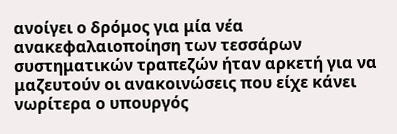ανοίγει ο δρόμος για μία νέα ανακεφαλαιοποίηση των τεσσάρων συστηματικών τραπεζών ήταν αρκετή για να μαζευτούν οι ανακοινώσεις που είχε κάνει νωρίτερα ο υπουργός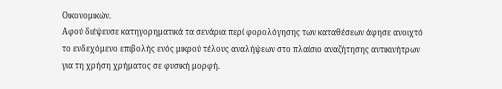Οικονομικών.
Αφού διέψευσε κατηγορηματικά τα σενάρια περί φορολόγησης των καταθέσεων άφησε ανοιχτό το ενδεχόμενο επιβολής ενός μικρού τέλους αναλήψεων στο πλαίσιο αναζήτησης αντικινήτρων για τη χρήση χρήματος σε φυσική μορφή.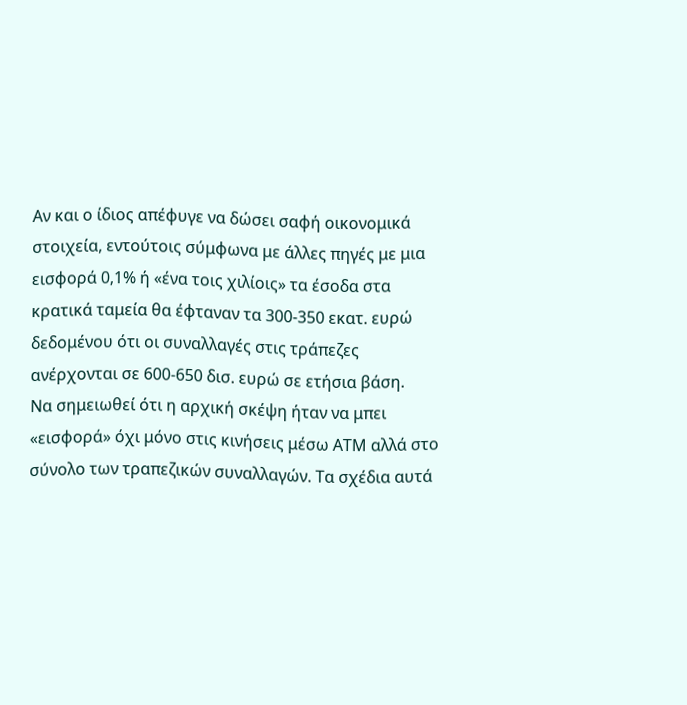Αν και ο ίδιος απέφυγε να δώσει σαφή οικονομικά στοιχεία, εντούτοις σύμφωνα με άλλες πηγές με μια εισφορά 0,1% ή «ένα τοις χιλίοις» τα έσοδα στα κρατικά ταμεία θα έφταναν τα 300-350 εκατ. ευρώ δεδομένου ότι οι συναλλαγές στις τράπεζες ανέρχονται σε 600-650 δισ. ευρώ σε ετήσια βάση.
Να σημειωθεί ότι η αρχική σκέψη ήταν να μπει «εισφορά» όχι μόνο στις κινήσεις μέσω ΑΤΜ αλλά στο σύνολο των τραπεζικών συναλλαγών. Τα σχέδια αυτά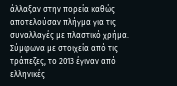άλλαξαν στην πορεία καθώς αποτελούσαν πλήγμα για τις συναλλαγές με πλαστικό χρήμα.
Σύμφωνα με στοιχεία από τις τράπεζες, το 2013 έγιναν από ελληνικές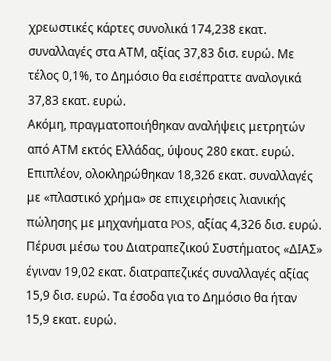χρεωστικές κάρτες συνολικά 174,238 εκατ. συναλλαγές στα ΑΤΜ, αξίας 37,83 δισ. ευρώ. Με τέλος 0,1%, το Δημόσιο θα εισέπραττε αναλογικά 37,83 εκατ. ευρώ.
Ακόμη, πραγματοποιήθηκαν αναλήψεις μετρητών από ΑΤΜ εκτός Ελλάδας, ύψους 280 εκατ. ευρώ. Επιπλέον, ολοκληρώθηκαν 18,326 εκατ. συναλλαγές με «πλαστικό χρήμα» σε επιχειρήσεις λιανικής πώλησης με μηχανήματα POS, αξίας 4,326 δισ. ευρώ.
Πέρυσι μέσω του Διατραπεζικού Συστήματος «ΔΙΑΣ» έγιναν 19,02 εκατ. διατραπεζικές συναλλαγές αξίας 15,9 δισ. ευρώ. Τα έσοδα για το Δημόσιο θα ήταν 15,9 εκατ. ευρώ.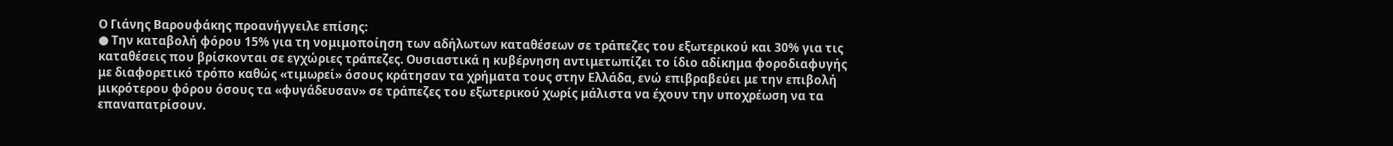Ο Γιάνης Βαρουφάκης προανήγγειλε επίσης:
● Την καταβολή φόρου 15% για τη νομιμοποίηση των αδήλωτων καταθέσεων σε τράπεζες του εξωτερικού και 30% για τις καταθέσεις που βρίσκονται σε εγχώριες τράπεζες. Ουσιαστικά η κυβέρνηση αντιμετωπίζει το ίδιο αδίκημα φοροδιαφυγής με διαφορετικό τρόπο καθώς «τιμωρεί» όσους κράτησαν τα χρήματα τους στην Ελλάδα, ενώ επιβραβεύει με την επιβολή μικρότερου φόρου όσους τα «φυγάδευσαν» σε τράπεζες του εξωτερικού χωρίς μάλιστα να έχουν την υποχρέωση να τα επαναπατρίσουν.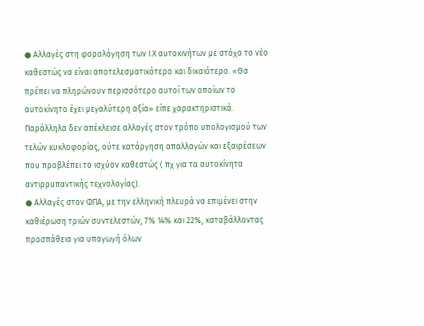● Αλλαγές στη φορολόγηση των Ι.Χ αυτοκινήτων με στόχο το νέο καθεστώς να είναι αποτελεσματικότερο και δικαιότερο. «Θα πρέπει να πληρώνουν περισσότερο αυτοί των οποίων το αυτοκίνητο έχει μεγαλύτερη αξία» είπε χαρακτηριστικά. Παράλληλα δεν απέκλεισε αλλαγές στον τρόπο υπολογισμού των τελών κυκλοφορίας, ούτε κατάργηση απαλλαγών και εξαιρέσεων που προβλέπει το ισχύον καθεστώς ( πχ για τα αυτοκίνητα αντιρρυπαντικής τεχνολογίας).
● Αλλαγές στον ΦΠΑ, με την ελληνική πλευρά να επιμένει στην καθιέρωση τριών συντελεστών, 7% 14% και 22%, καταβάλλοντας προσπάθεια για υπαγωγή όλων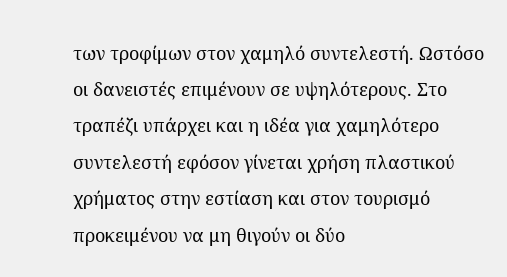των τροφίμων στον χαμηλό συντελεστή. Ωστόσο οι δανειστές επιμένουν σε υψηλότερους. Στο τραπέζι υπάρχει και η ιδέα για χαμηλότερο συντελεστή εφόσον γίνεται χρήση πλαστικού χρήματος στην εστίαση και στον τουρισμό προκειμένου να μη θιγούν οι δύο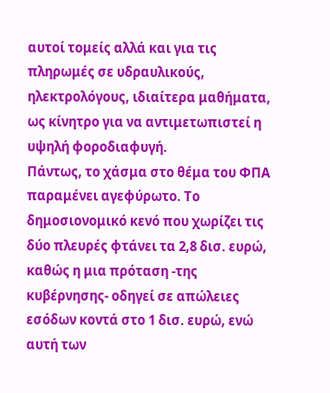αυτοί τομείς αλλά και για τις πληρωμές σε υδραυλικούς, ηλεκτρολόγους, ιδιαίτερα μαθήματα, ως κίνητρο για να αντιμετωπιστεί η υψηλή φοροδιαφυγή.
Πάντως, το χάσμα στο θέμα του ΦΠΑ παραμένει αγεφύρωτο. Το δημοσιονομικό κενό που χωρίζει τις δύο πλευρές φτάνει τα 2,8 δισ. ευρώ, καθώς η μια πρόταση -της κυβέρνησης- οδηγεί σε απώλειες εσόδων κοντά στο 1 δισ. ευρώ, ενώ αυτή των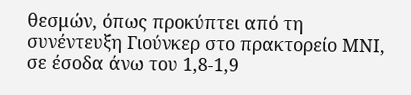θεσμών, όπως προκύπτει από τη συνέντευξη Γιούνκερ στο πρακτορείο ΜΝΙ, σε έσοδα άνω του 1,8-1,9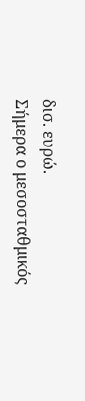δισ. ευρώ.
Σήμερα ο μεσοσταθμικός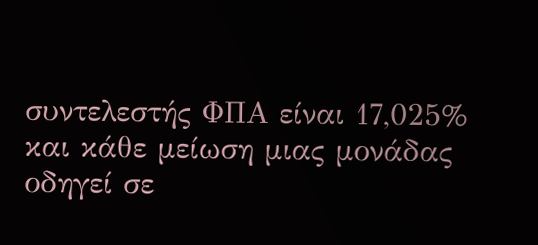συντελεστής ΦΠΑ είναι 17,025% και κάθε μείωση μιας μονάδας οδηγεί σε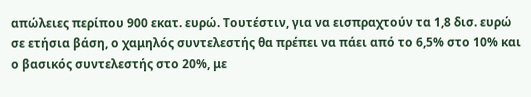απώλειες περίπου 900 εκατ. ευρώ. Τουτέστιν, για να εισπραχτούν τα 1,8 δισ. ευρώ σε ετήσια βάση, ο χαμηλός συντελεστής θα πρέπει να πάει από το 6,5% στο 10% και ο βασικός συντελεστής στο 20%, με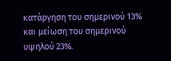κατάργηση του σημερινού 13% και μείωση του σημερινού υψηλού 23%.